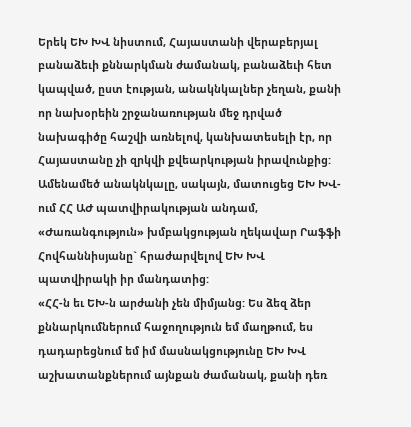Երեկ ԵԽ ԽՎ նիստում, Հայաստանի վերաբերյալ բանաձեւի քննարկման ժամանակ, բանաձեւի հետ կապված, ըստ էության, անակնկալներ չեղան, քանի որ նախօրեին շրջանառության մեջ դրված նախագիծը հաշվի առնելով, կանխատեսելի էր, որ Հայաստանը չի զրկվի քվեարկության իրավունքից: Ամենամեծ անակնկալը, սակայն, մատուցեց ԵԽ ԽՎ-ում ՀՀ ԱԺ պատվիրակության անդամ, «Ժառանգություն» խմբակցության ղեկավար Րաֆֆի Հովհաննիսյանը` հրաժարվելով ԵԽ ԽՎ պատվիրակի իր մանդատից:
«ՀՀ-ն եւ ԵԽ-ն արժանի չեն միմյանց: Ես ձեզ ձեր քննարկումներում հաջողություն եմ մաղթում, ես դադարեցնում եմ իմ մասնակցությունը ԵԽ ԽՎ աշխատանքներում այնքան ժամանակ, քանի դեռ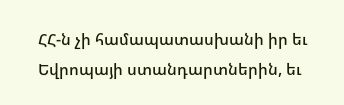ՀՀ-ն չի համապատասխանի իր եւ Եվրոպայի ստանդարտներին, եւ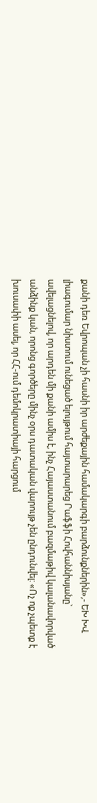քանի դեռ Եվրոպան չի հասնի իր արժեքային համակարգի բարձունքներին»,- ԵԽ ԽՎ լիագումար նիստում ունեցած ելույթում հայտարարեց Րաֆֆի Հովհաննիսյանը` ավելացնելով, որ արդեն մի քանի ամիս է, ինչ Հայաստանում բազմաթիվ կալանավորված անձինք կան, որոնց գործերը մինչ օրս դատական վարույթ չեն ընդունվել: «Ոչ ոք չպետք է խուսափի ասել, որ ՀՀ-ում դեմոկրատիայի հարցում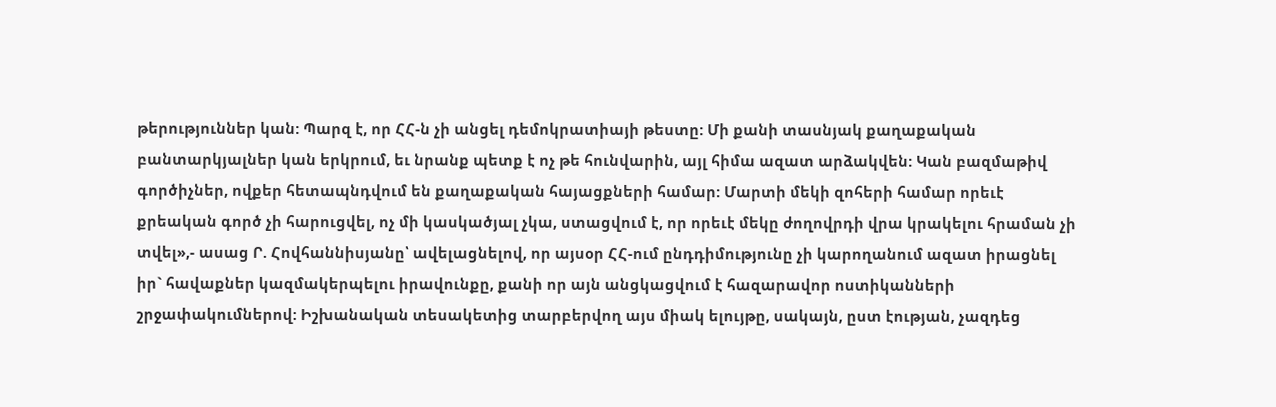թերություններ կան: Պարզ է, որ ՀՀ-ն չի անցել դեմոկրատիայի թեստը: Մի քանի տասնյակ քաղաքական բանտարկյալներ կան երկրում, եւ նրանք պետք է ոչ թե հունվարին, այլ հիմա ազատ արձակվեն: Կան բազմաթիվ գործիչներ, ովքեր հետապնդվում են քաղաքական հայացքների համար: Մարտի մեկի զոհերի համար որեւէ քրեական գործ չի հարուցվել, ոչ մի կասկածյալ չկա, ստացվում է, որ որեւէ մեկը ժողովրդի վրա կրակելու հրաման չի տվել»,- ասաց Ր. Հովհաննիսյանը՝ ավելացնելով, որ այսօր ՀՀ-ում ընդդիմությունը չի կարողանում ազատ իրացնել իր` հավաքներ կազմակերպելու իրավունքը, քանի որ այն անցկացվում է հազարավոր ոստիկանների շրջափակումներով: Իշխանական տեսակետից տարբերվող այս միակ ելույթը, սակայն, ըստ էության, չազդեց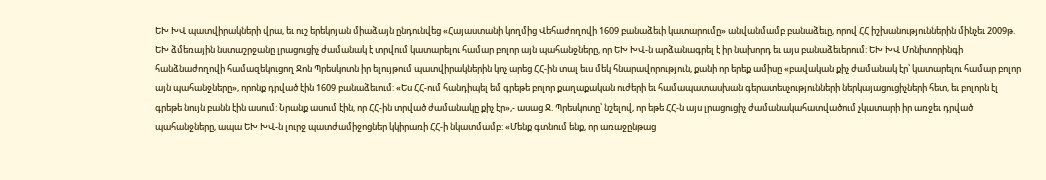ԵԽ ԽՎ պատվիրակների վրա, եւ ուշ երեկոյան միաձայն ընդունվեց «Հայաստանի կողմից Վեհաժողովի 1609 բանաձեւի կատարումը» անվանմամբ բանաձեւը, որով ՀՀ իշխանություններին մինչեւ 2009թ. ԵԽ ձմեռային նստաշրջանը լրացուցիչ ժամանակ է տրվում կատարելու համար բոլոր այն պահանջները, որ ԵԽ ԽՎ-ն արձանագրել է իր նախորդ եւ այս բանաձեւերում: ԵԽ ԽՎ Մոնիտորինգի հանձնաժողովի համազեկուցող Ջոն Պրեսկոտն իր ելույթում պատվիրակներին կոչ արեց ՀՀ-ին տալ եւս մեկ հնարավորություն, քանի որ երեք ամիսը «բավական քիչ ժամանակ էր՝ կատարելու համար բոլոր այն պահանջները», որոնք դրված էին 1609 բանաձեւում: «Ես ՀՀ-ում հանդիպել եմ գրեթե բոլոր քաղաքական ուժերի եւ համապատասխան գերատեսչությունների ներկայացուցիչների հետ, եւ բոլորն էլ գրեթե նույն բանն էին ասում: Նրանք ասում էին, որ ՀՀ-ին տրված ժամանակը քիչ էր»,- ասաց Ջ. Պրեսկոտը՝ նշելով, որ եթե ՀՀ-ն այս լրացուցիչ ժամանակահատվածում չկատարի իր առջեւ դրված պահանջները, ապա ԵԽ ԽՎ-ն լուրջ պատժամիջոցներ կկիրառի ՀՀ-ի նկատմամբ: «Մենք գտնում ենք, որ առաջընթաց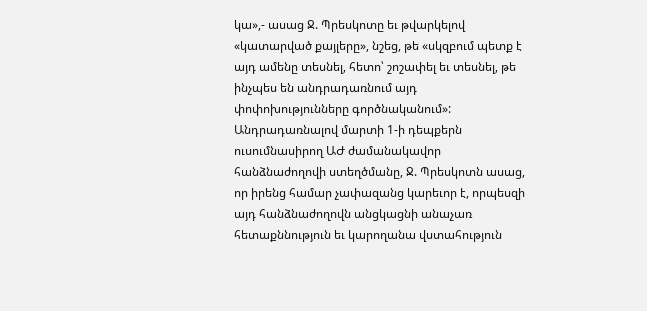կա»,- ասաց Ջ. Պրեսկոտը եւ թվարկելով «կատարված քայլերը», նշեց, թե «սկզբում պետք է այդ ամենը տեսնել, հետո՝ շոշափել եւ տեսնել, թե ինչպես են անդրադառնում այդ փոփոխությունները գործնականում»:
Անդրադառնալով մարտի 1-ի դեպքերն ուսումնասիրող ԱԺ ժամանակավոր հանձնաժողովի ստեղծմանը, Ջ. Պրեսկոտն ասաց, որ իրենց համար չափազանց կարեւոր է, որպեսզի այդ հանձնաժողովն անցկացնի անաչառ հետաքննություն եւ կարողանա վստահություն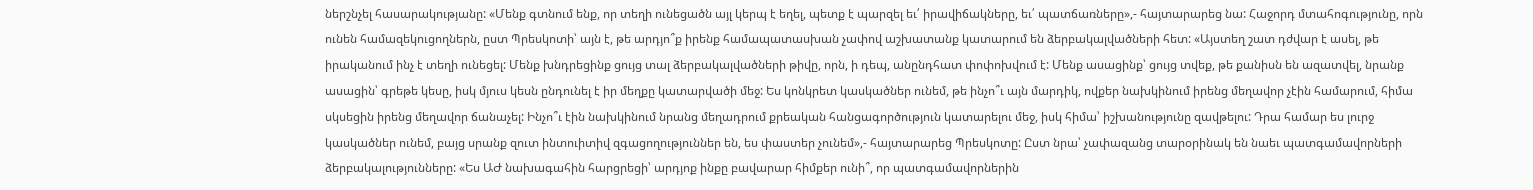ներշնչել հասարակությանը: «Մենք գտնում ենք, որ տեղի ունեցածն այլ կերպ է եղել, պետք է պարզել եւ՛ իրավիճակները, եւ՛ պատճառները»,- հայտարարեց նա: Հաջորդ մտահոգությունը, որն ունեն համազեկուցողներն, ըստ Պրեսկոտի՝ այն է, թե արդյո՞ք իրենք համապատասխան չափով աշխատանք կատարում են ձերբակալվածների հետ: «Այստեղ շատ դժվար է ասել, թե իրականում ինչ է տեղի ունեցել: Մենք խնդրեցինք ցույց տալ ձերբակալվածների թիվը, որն, ի դեպ, անընդհատ փոփոխվում է: Մենք ասացինք՝ ցույց տվեք, թե քանիսն են ազատվել, նրանք ասացին՝ գրեթե կեսը, իսկ մյուս կեսն ընդունել է իր մեղքը կատարվածի մեջ: Ես կոնկրետ կասկածներ ունեմ, թե ինչո՞ւ այն մարդիկ, ովքեր նախկինում իրենց մեղավոր չէին համարում, հիմա սկսեցին իրենց մեղավոր ճանաչել: Ինչո՞ւ էին նախկինում նրանց մեղադրում քրեական հանցագործություն կատարելու մեջ, իսկ հիմա՝ իշխանությունը զավթելու: Դրա համար ես լուրջ կասկածներ ունեմ, բայց սրանք զուտ ինտուիտիվ զգացողություններ են, ես փաստեր չունեմ»,- հայտարարեց Պրեսկոտը: Ըստ նրա՝ չափազանց տարօրինակ են նաեւ պատգամավորների ձերբակալությունները: «Ես ԱԺ նախագահին հարցրեցի՝ արդյոք ինքը բավարար հիմքեր ունի՞, որ պատգամավորներին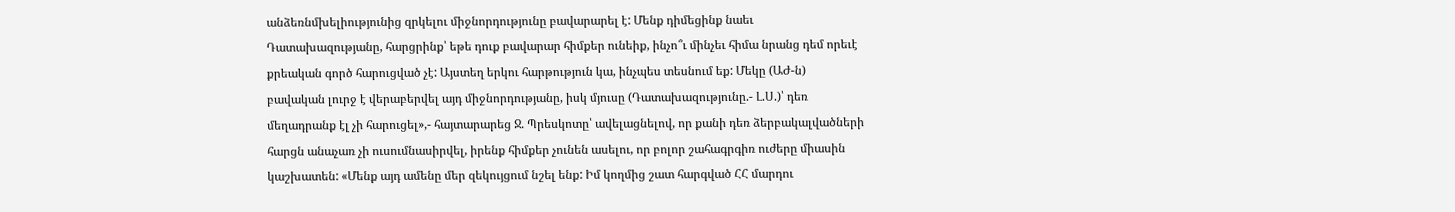անձեռնմխելիությունից զրկելու միջնորդությունը բավարարել է: Մենք դիմեցինք նաեւ Դատախազությանը, հարցրինք՝ եթե դուք բավարար հիմքեր ունեիք, ինչո՞ւ մինչեւ հիմա նրանց դեմ որեւէ քրեական գործ հարուցված չէ: Այստեղ երկու հարթություն կա, ինչպես տեսնում եք: Մեկը (ԱԺ-ն) բավական լուրջ է վերաբերվել այդ միջնորդությանը, իսկ մյուսը (Դատախազությունը.- Լ.Ս.)՝ դեռ մեղադրանք էլ չի հարուցել»,- հայտարարեց Ջ. Պրեսկոտը՝ ավելացնելով, որ քանի դեռ ձերբակալվածների հարցն անաչառ չի ուսումնասիրվել, իրենք հիմքեր չունեն ասելու, որ բոլոր շահագրգիռ ուժերը միասին կաշխատեն: «Մենք այդ ամենը մեր զեկույցում նշել ենք: Իմ կողմից շատ հարգված ՀՀ մարդու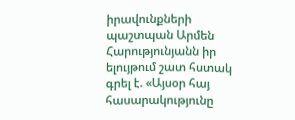իրավունքների պաշտպան Արմեն Հարությունյանն իր ելույթում շատ հստակ գրել է. «Այսօր հայ հասարակությունը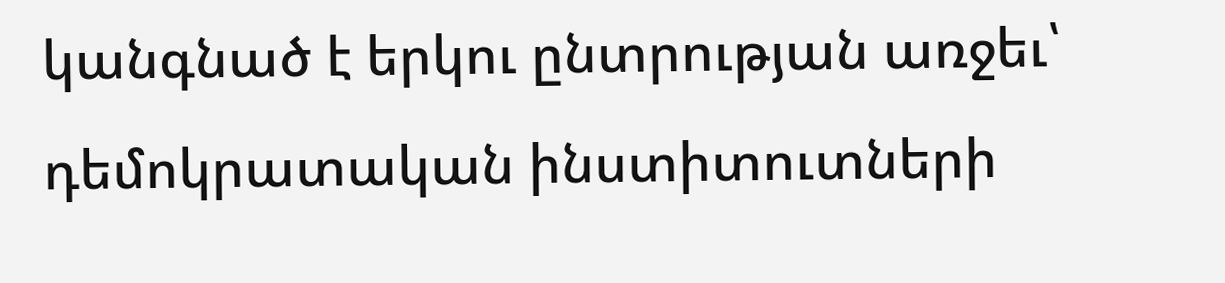կանգնած է երկու ընտրության առջեւ՝ դեմոկրատական ինստիտուտների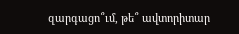զարգացո՞ւմ, թե՞ ավտորիտար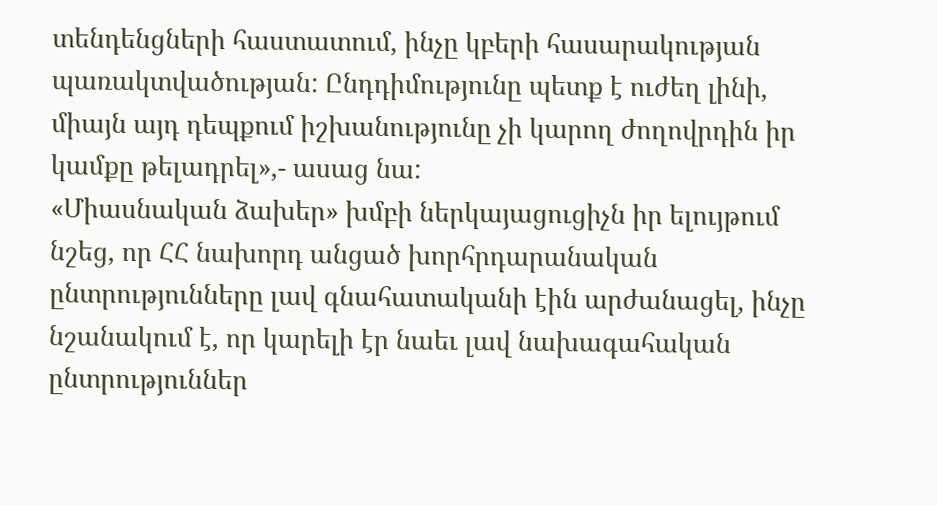տենդենցների հաստատում, ինչը կբերի հասարակության պառակտվածության: Ընդդիմությունը պետք է ուժեղ լինի, միայն այդ դեպքում իշխանությունը չի կարող ժողովրդին իր կամքը թելադրել»,- ասաց նա:
«Միասնական ձախեր» խմբի ներկայացուցիչն իր ելույթում նշեց, որ ՀՀ նախորդ անցած խորհրդարանական ընտրությունները լավ գնահատականի էին արժանացել, ինչը նշանակում է, որ կարելի էր նաեւ լավ նախագահական ընտրություններ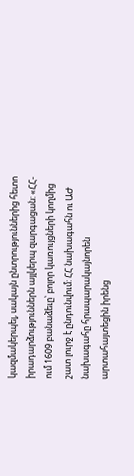կազմակերպել, սակայն ընտրություններից հետո իրադարձություններն այլկերպ զարգացան: «ՀՀ-ում 1609 բանաձեւը՝ բոլոր կառույցների կողմից շատ լուրջ է ընդունվում: ՀՀ նախագահն ու ԱԺ նախագահը հրապարակայնորեն արտահայտեցին իրենց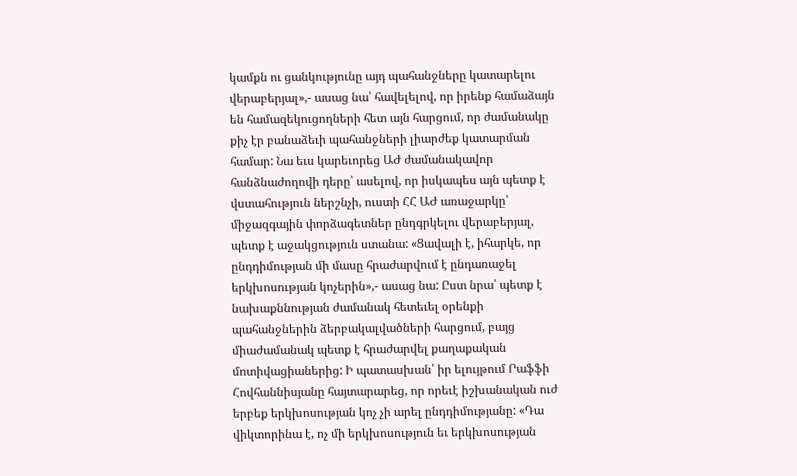կամքն ու ցանկությունը այդ պահանջները կատարելու վերաբերյալ»,- ասաց նա՝ հավելելով, որ իրենք համաձայն են համազեկուցողների հետ այն հարցում, որ ժամանակը քիչ էր բանաձեւի պահանջների լիարժեք կատարման համար: Նա եւս կարեւորեց ԱԺ ժամանակավոր հանձնաժողովի դերը՝ ասելով, որ իսկապես այն պետք է վստահություն ներշնչի, ուստի ՀՀ ԱԺ առաջարկը՝ միջազգային փորձագետներ ընդգրկելու վերաբերյալ, պետք է աջակցություն ստանա: «Ցավալի է, իհարկե, որ ընդդիմության մի մասը հրաժարվում է ընդառաջել երկխոսության կոչերին»,- ասաց նա: Ըստ նրա՝ պետք է նախաքննության ժամանակ հետեւել օրենքի պահանջներին ձերբակալվածների հարցում, բայց միաժամանակ պետք է հրաժարվել քաղաքական մոտիվացիաներից: Ի պատասխան՝ իր ելույթում Րաֆֆի Հովհաննիսյանը հայտարարեց, որ որեւէ իշխանական ուժ երբեք երկխոսության կոչ չի արել ընդդիմությանը: «Դա վիկտորինա է, ոչ մի երկխոսություն եւ երկխոսության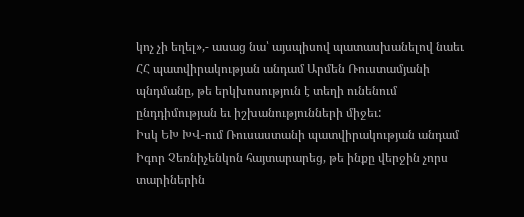կոչ չի եղել»,- ասաց նա՝ այսպիսով պատասխանելով նաեւ ՀՀ պատվիրակության անդամ Արմեն Ռուստամյանի պնդմանը, թե երկխոսություն է տեղի ունենում ընդդիմության եւ իշխանությունների միջեւ:
Իսկ ԵԽ ԽՎ-ում Ռուսաստանի պատվիրակության անդամ Իգոր Չեռնիչենկոն հայտարարեց, թե ինքը վերջին չորս տարիներին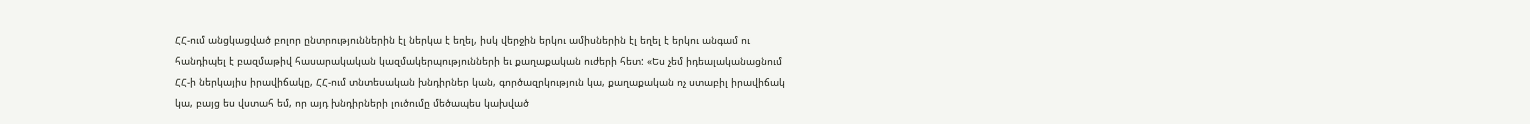ՀՀ-ում անցկացված բոլոր ընտրություններին էլ ներկա է եղել, իսկ վերջին երկու ամիսներին էլ եղել է երկու անգամ ու հանդիպել է բազմաթիվ հասարակական կազմակերպությունների եւ քաղաքական ուժերի հետ: «Ես չեմ իդեալականացնում ՀՀ-ի ներկայիս իրավիճակը, ՀՀ-ում տնտեսական խնդիրներ կան, գործազրկություն կա, քաղաքական ոչ ստաբիլ իրավիճակ կա, բայց ես վստահ եմ, որ այդ խնդիրների լուծումը մեծապես կախված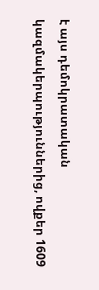է այս դեմոկրատական կազմակերպություններից, ովքեր 1609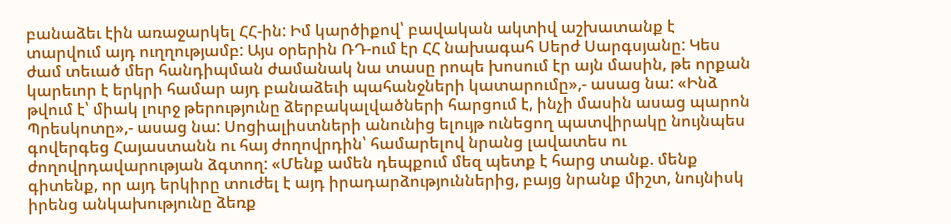բանաձեւ էին առաջարկել ՀՀ-ին: Իմ կարծիքով՝ բավական ակտիվ աշխատանք է տարվում այդ ուղղությամբ: Այս օրերին ՌԴ-ում էր ՀՀ նախագահ Սերժ Սարգսյանը: Կես ժամ տեւած մեր հանդիպման ժամանակ նա տասը րոպե խոսում էր այն մասին, թե որքան կարեւոր է երկրի համար այդ բանաձեւի պահանջների կատարումը»,- ասաց նա: «Ինձ թվում է՝ միակ լուրջ թերությունը ձերբակալվածների հարցում է, ինչի մասին ասաց պարոն Պրեսկոտը»,- ասաց նա: Սոցիալիստների անունից ելույթ ունեցող պատվիրակը նույնպես գովերգեց Հայաստանն ու հայ ժողովրդին՝ համարելով նրանց լավատես ու ժողովրդավարության ձգտող: «Մենք ամեն դեպքում մեզ պետք է հարց տանք. մենք գիտենք, որ այդ երկիրը տուժել է այդ իրադարձություններից, բայց նրանք միշտ, նույնիսկ իրենց անկախությունը ձեռք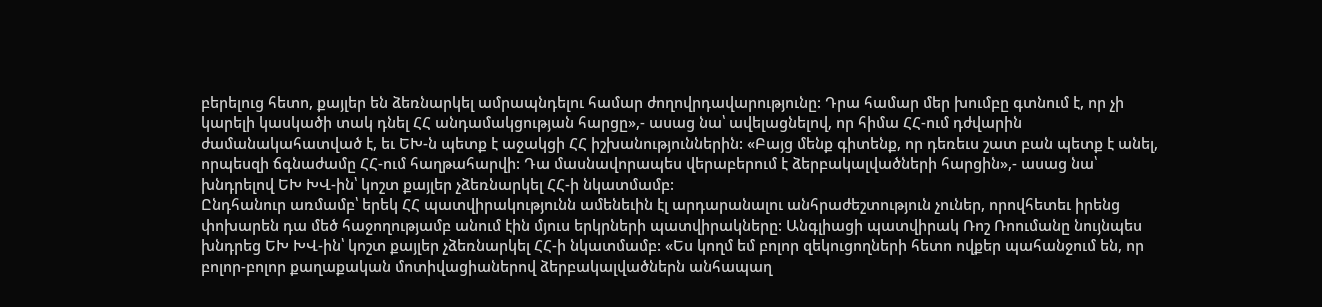բերելուց հետո, քայլեր են ձեռնարկել ամրապնդելու համար ժողովրդավարությունը: Դրա համար մեր խումբը գտնում է, որ չի կարելի կասկածի տակ դնել ՀՀ անդամակցության հարցը»,- ասաց նա՝ ավելացնելով, որ հիմա ՀՀ-ում դժվարին ժամանակահատված է, եւ ԵԽ-ն պետք է աջակցի ՀՀ իշխանություններին: «Բայց մենք գիտենք, որ դեռեւս շատ բան պետք է անել, որպեսզի ճգնաժամը ՀՀ-ում հաղթահարվի: Դա մասնավորապես վերաբերում է ձերբակալվածների հարցին»,- ասաց նա՝ խնդրելով ԵԽ ԽՎ-ին՝ կոշտ քայլեր չձեռնարկել ՀՀ-ի նկատմամբ:
Ընդհանուր առմամբ՝ երեկ ՀՀ պատվիրակությունն ամենեւին էլ արդարանալու անհրաժեշտություն չուներ, որովհետեւ իրենց փոխարեն դա մեծ հաջողությամբ անում էին մյուս երկրների պատվիրակները: Անգլիացի պատվիրակ Ռոշ Ռոումանը նույնպես խնդրեց ԵԽ ԽՎ-ին՝ կոշտ քայլեր չձեռնարկել ՀՀ-ի նկատմամբ: «Ես կողմ եմ բոլոր զեկուցողների հետո ովքեր պահանջում են, որ բոլոր-բոլոր քաղաքական մոտիվացիաներով ձերբակալվածներն անհապաղ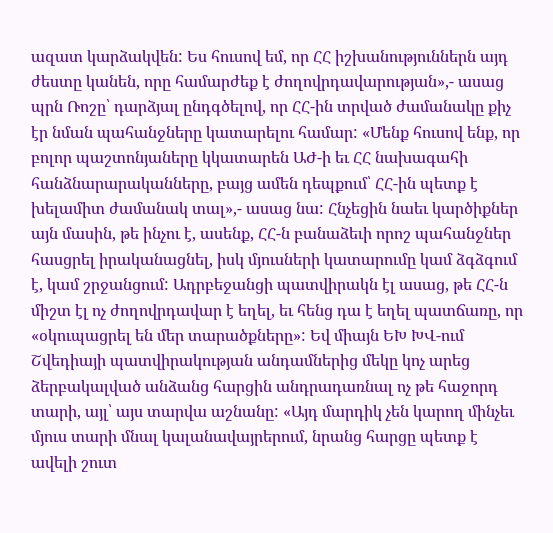ազատ կարձակվեն: Ես հուսով եմ, որ ՀՀ իշխանություններն այդ ժեստը կանեն, որը համարժեք է ժողովրդավարության»,- ասաց պրն Ռոշը՝ դարձյալ ընդգծելով, որ ՀՀ-ին տրված ժամանակը քիչ էր նման պահանջները կատարելու համար: «Մենք հուսով ենք, որ բոլոր պաշտոնյաները կկատարեն ԱԺ-ի եւ ՀՀ նախագահի հանձնարարականները, բայց ամեն դեպքում՝ ՀՀ-ին պետք է խելամիտ ժամանակ տալ»,- ասաց նա: Հնչեցին նաեւ կարծիքներ այն մասին, թե ինչու է, ասենք, ՀՀ-ն բանաձեւի որոշ պահանջներ հասցրել իրականացնել, իսկ մյուսների կատարումը կամ ձգձգում է, կամ շրջանցում: Ադրբեջանցի պատվիրակն էլ ասաց, թե ՀՀ-ն միշտ էլ ոչ ժողովրդավար է եղել, եւ հենց դա է եղել պատճառը, որ «օկուպացրել են մեր տարածքները»: Եվ միայն ԵԽ ԽՎ-ում Շվեդիայի պատվիրակության անդամներից մեկը կոչ արեց ձերբակալված անձանց հարցին անդրադառնալ ոչ թե հաջորդ տարի, այլ՝ այս տարվա աշնանը: «Այդ մարդիկ չեն կարող մինչեւ մյուս տարի մնալ կալանավայրերում, նրանց հարցը պետք է ավելի շուտ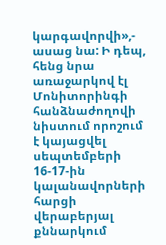կարգավորվի»,- ասաց նա: Ի դեպ, հենց նրա առաջարկով էլ Մոնիտորինգի հանձնաժողովի նիստում որոշում է կայացվել սեպտեմբերի 16-17-ին կալանավորների հարցի վերաբերյալ քննարկում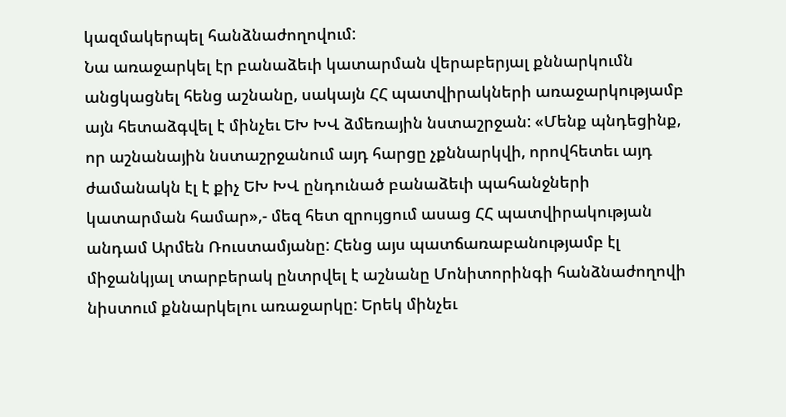կազմակերպել հանձնաժողովում:
Նա առաջարկել էր բանաձեւի կատարման վերաբերյալ քննարկումն անցկացնել հենց աշնանը, սակայն ՀՀ պատվիրակների առաջարկությամբ այն հետաձգվել է մինչեւ ԵԽ ԽՎ ձմեռային նստաշրջան: «Մենք պնդեցինք, որ աշնանային նստաշրջանում այդ հարցը չքննարկվի, որովհետեւ այդ ժամանակն էլ է քիչ ԵԽ ԽՎ ընդունած բանաձեւի պահանջների կատարման համար»,- մեզ հետ զրույցում ասաց ՀՀ պատվիրակության անդամ Արմեն Ռուստամյանը: Հենց այս պատճառաբանությամբ էլ միջանկյալ տարբերակ ընտրվել է աշնանը Մոնիտորինգի հանձնաժողովի նիստում քննարկելու առաջարկը: Երեկ մինչեւ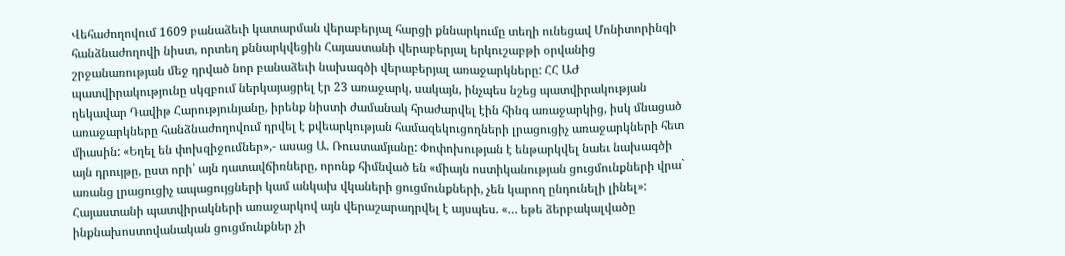Վեհաժողովում 1609 բանաձեւի կատարման վերաբերյալ հարցի քննարկումը տեղի ունեցավ Մոնիտորինգի հանձնաժողովի նիստ, որտեղ քննարկվեցին Հայաստանի վերաբերյալ երկուշաբթի օրվանից շրջանառության մեջ դրված նոր բանաձեւի նախագծի վերաբերյալ առաջարկները: ՀՀ ԱԺ պատվիրակությունը սկզբում ներկայացրել էր 23 առաջարկ, սակայն, ինչպես նշեց պատվիրակության ղեկավար Դավիթ Հարությունյանը, իրենք նիստի ժամանակ հրաժարվել էին հինգ առաջարկից, իսկ մնացած առաջարկները հանձնաժողովում դրվել է քվեարկության համազեկուցողների լրացուցիչ առաջարկների հետ միասին: «Եղել են փոխզիջումներ»,- ասաց Ա. Ռուստամյանը: Փոփոխության է ենթարկվել նաեւ նախագծի այն դրույթը, ըստ որի՝ այն դատավճիռները, որոնք հիմնված են «միայն ոստիկանության ցուցմունքների վրա` առանց լրացուցիչ ապացույցների կամ անկախ վկաների ցուցմունքների, չեն կարող ընդունելի լինել»: Հայաստանի պատվիրակների առաջարկով այն վերաշարադրվել է այսպես. «… եթե ձերբակալվածը ինքնախոստովանական ցուցմունքներ չի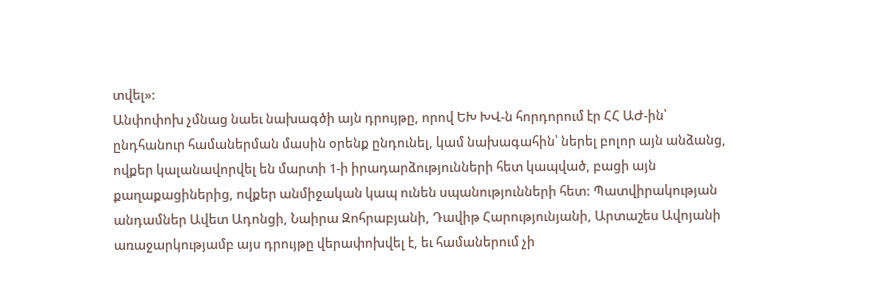տվել»:
Անփոփոխ չմնաց նաեւ նախագծի այն դրույթը, որով ԵԽ ԽՎ-ն հորդորում էր ՀՀ ԱԺ-ին՝ ընդհանուր համաներման մասին օրենք ընդունել, կամ նախագահին՝ ներել բոլոր այն անձանց, ովքեր կալանավորվել են մարտի 1-ի իրադարձությունների հետ կապված, բացի այն քաղաքացիներից, ովքեր անմիջական կապ ունեն սպանությունների հետ: Պատվիրակության անդամներ Ավետ Ադոնցի, Նաիրա Զոհրաբյանի, Դավիթ Հարությունյանի, Արտաշես Ավոյանի առաջարկությամբ այս դրույթը վերափոխվել է, եւ համաներում չի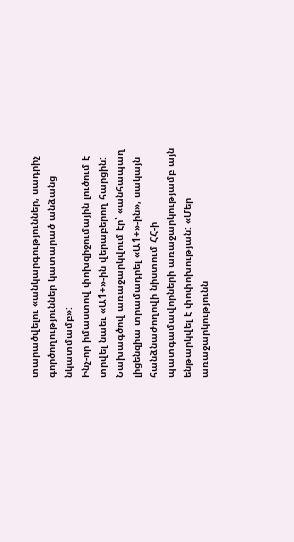տարածվելու «անկարգություններ, սադրիչ գործողություններ կատարած անձանց նկատմամբ»:
Ինչ-որ իմաստով փոխզիջումային լուծում է տրվել նաեւ «Ա1+»-ին վերաբերող հարցին: Նախագծով առաջարկվում էր՝ «անհապաղ լիցենզիա տրամադրել «Ա1+»-ին», սակայն հանձնաժողովի նիստում ՀՀ-ի պատգամավորների առաջարկությամբ այն ենթարկվել է փոփոխության: «Մեր առաջարկությունն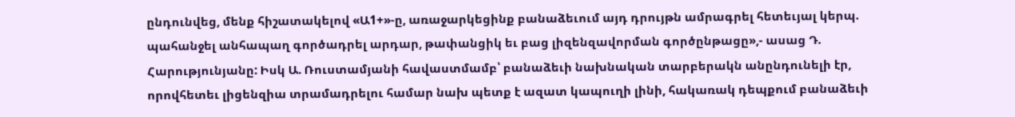ընդունվեց, մենք հիշատակելով «Ա1+»-ը, առաջարկեցինք բանաձեւում այդ դրույթն ամրագրել հետեւյալ կերպ. պահանջել անհապաղ գործադրել արդար, թափանցիկ եւ բաց լիզենզավորման գործընթացը»,- ասաց Դ. Հարությունյանը: Իսկ Ա. Ռուստամյանի հավաստմամբ՝ բանաձեւի նախնական տարբերակն անընդունելի էր, որովհետեւ լիցենզիա տրամադրելու համար նախ պետք է ազատ կապուղի լինի, հակառակ դեպքում բանաձեւի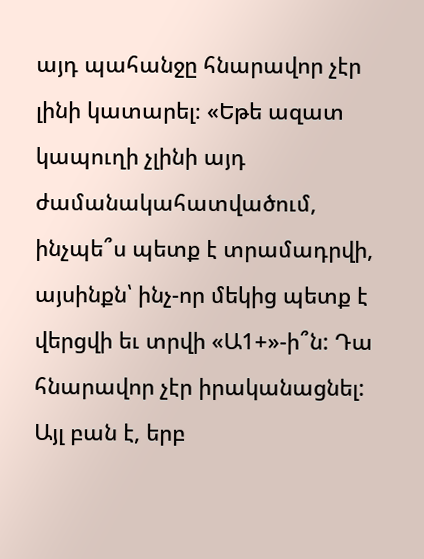այդ պահանջը հնարավոր չէր լինի կատարել։ «Եթե ազատ կապուղի չլինի այդ ժամանակահատվածում, ինչպե՞ս պետք է տրամադրվի, այսինքն՝ ինչ-որ մեկից պետք է վերցվի եւ տրվի «Ա1+»-ի՞ն: Դա հնարավոր չէր իրականացնել: Այլ բան է, երբ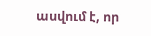ասվում է, որ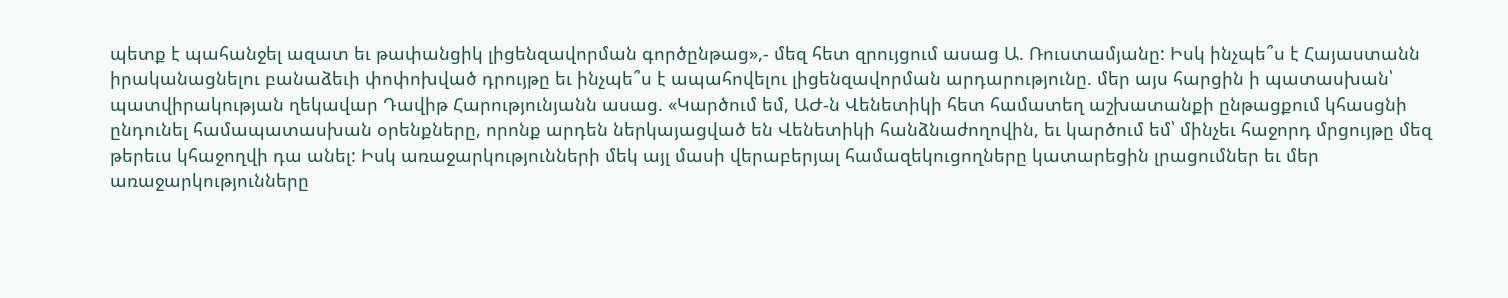պետք է պահանջել ազատ եւ թափանցիկ լիցենզավորման գործընթաց»,- մեզ հետ զրույցում ասաց Ա. Ռուստամյանը: Իսկ ինչպե՞ս է Հայաստանն իրականացնելու բանաձեւի փոփոխված դրույթը եւ ինչպե՞ս է ապահովելու լիցենզավորման արդարությունը. մեր այս հարցին ի պատասխան՝ պատվիրակության ղեկավար Դավիթ Հարությունյանն ասաց. «Կարծում եմ, ԱԺ-ն Վենետիկի հետ համատեղ աշխատանքի ընթացքում կհասցնի ընդունել համապատասխան օրենքները, որոնք արդեն ներկայացված են Վենետիկի հանձնաժողովին, եւ կարծում եմ՝ մինչեւ հաջորդ մրցույթը մեզ թերեւս կհաջողվի դա անել: Իսկ առաջարկությունների մեկ այլ մասի վերաբերյալ համազեկուցողները կատարեցին լրացումներ եւ մեր առաջարկությունները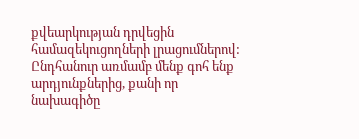քվեարկության դրվեցին համազեկուցողների լրացումներով: Ընդհանուր առմամբ մենք գոհ ենք արդյունքներից, քանի որ նախագիծը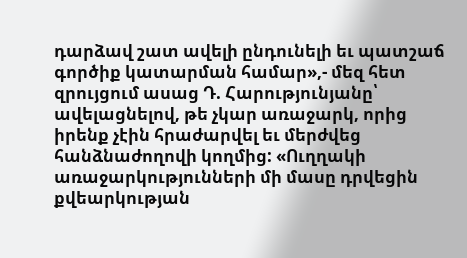դարձավ շատ ավելի ընդունելի եւ պատշաճ գործիք կատարման համար»,- մեզ հետ զրույցում ասաց Դ. Հարությունյանը՝ ավելացնելով, թե չկար առաջարկ, որից իրենք չէին հրաժարվել եւ մերժվեց հանձնաժողովի կողմից: «Ուղղակի առաջարկությունների մի մասը դրվեցին քվեարկության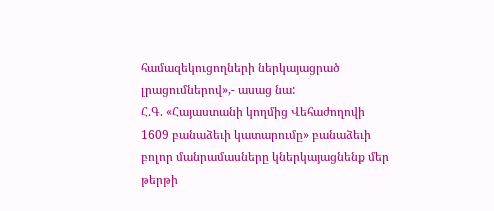համազեկուցողների ներկայացրած լրացումներով»,- ասաց նա:
Հ.Գ. «Հայաստանի կողմից Վեհաժողովի 1609 բանաձեւի կատարումը» բանաձեւի բոլոր մանրամասները կներկայացնենք մեր թերթի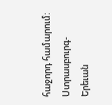հաջորդ համարում:
Ստրասբուրգ-Երեւան